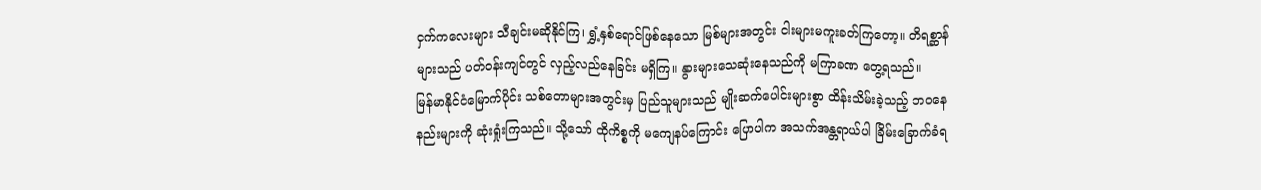ငှက်ကလေးများ သီချင်းမဆိုနိုင်ကြ၊ ရွှံ့နှစ်ရောင်ဖြစ်နေသော မြစ်များအတွင်း ငါးများမကူးခတ်ကြတော့။ တိရစ္ဆာန်များသည် ပတ်ဝန်းကျင်တွင် လှည့်လည်နေခြင်း မရှိကြ။ နွားများသေဆုံးနေသည်ကို မကြာခဏ တွေ့ရသည်။
မြန်မာနိုင်ငံမြောက်ပိုင်း သစ်တောများအတွင်းမှ ပြည်သူများသည် မျိုးဆက်ပေါင်းများစွာ ထိန်းသိမ်းခဲ့သည့် ဘဝနေနည်းများကို ဆုံးရှုံးကြသည်။ သို့သော် ထိုကိစ္စကို မကျေနပ်ကြောင်း ပြောပါက အသက်အန္တရာယ်ပါ ခြိမ်းခြောက်ခံရ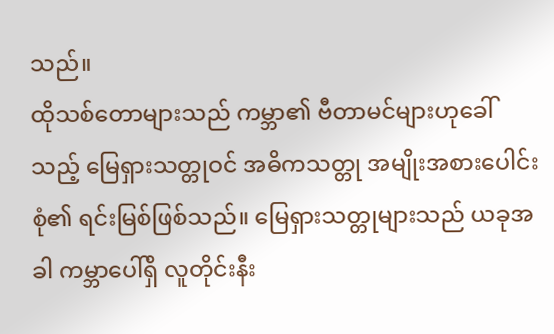သည်။
ထိုသစ်တောများသည် ကမ္ဘာ၏ ဗီတာမင်များဟုခေါ်သည့် မြေရှားသတ္တုဝင် အဓိကသတ္တု အမျိုးအစားပေါင်းစုံ၏ ရင်းမြစ်ဖြစ်သည်။ မြေရှားသတ္တုများသည် ယခုအခါ ကမ္ဘာပေါ်ရှိ လူတိုင်းနီး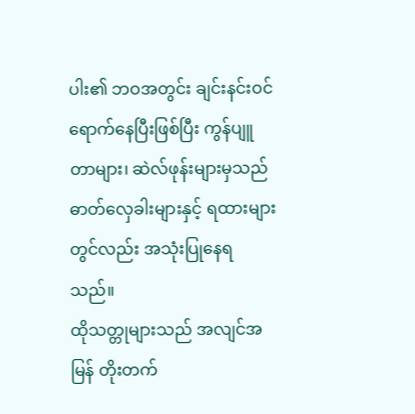ပါး၏ ဘဝအတွင်း ချင်းနင်းဝင်ရောက်နေပြီးဖြစ်ပြီး ကွန်ပျူတာများ၊ ဆဲလ်ဖုန်းများမှသည် ဓာတ်လှေခါးများနှင့် ရထားများတွင်လည်း အသုံးပြုနေရသည်။
ထိုသတ္တုများသည် အလျင်အမြန် တိုးတက်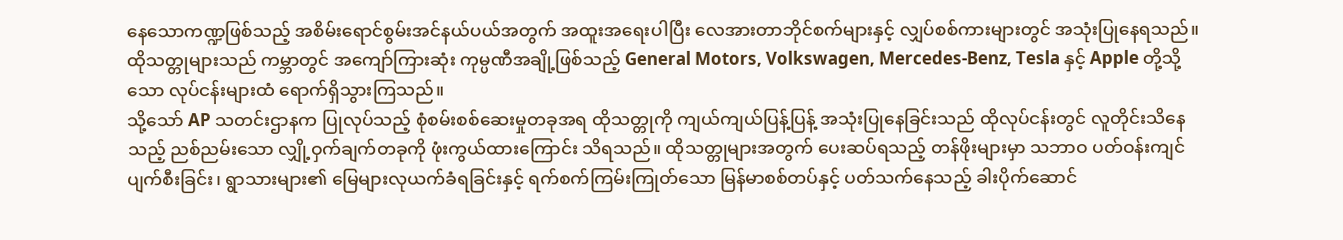နေသောကဏ္ဍဖြစ်သည့် အစိမ်းရောင်စွမ်းအင်နယ်ပယ်အတွက် အထူးအရေးပါပြီး လေအားတာဘိုင်စက်များနှင့် လျှပ်စစ်ကားများတွင် အသုံးပြုနေရသည်။ ထိုသတ္တုများသည် ကမ္ဘာတွင် အကျော်ကြားဆုံး ကုမ္ပဏီအချို့ဖြစ်သည့် General Motors, Volkswagen, Mercedes-Benz, Tesla နှင့် Apple တို့သို့သော လုပ်ငန်းများထံ ရောက်ရှိသွားကြသည်။
သို့သော် AP သတင်းဌာနက ပြုလုပ်သည့် စုံစမ်းစစ်ဆေးမှုတခုအရ ထိုသတ္တုကို ကျယ်ကျယ်ပြန့်ပြန့် အသုံးပြုနေခြင်းသည် ထိုလုပ်ငန်းတွင် လူတိုင်းသိနေသည့် ညစ်ညမ်းသော လျှို့ဝှက်ချက်တခုကို ဖုံးကွယ်ထားကြောင်း သိရသည်။ ထိုသတ္တုများအတွက် ပေးဆပ်ရသည့် တန်ဖိုးများမှာ သဘာဝ ပတ်ဝန်းကျင် ပျက်စီးခြင်း၊ ရွာသားများ၏ မြေများလုယက်ခံရခြင်းနှင့် ရက်စက်ကြမ်းကြုတ်သော မြန်မာစစ်တပ်နှင့် ပတ်သက်နေသည့် ခါးပိုက်ဆောင်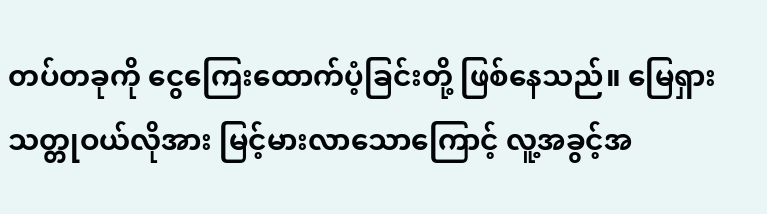တပ်တခုကို ငွေကြေးထောက်ပံ့ခြင်းတို့ ဖြစ်နေသည်။ မြေရှားသတ္တုဝယ်လိုအား မြင့်မားလာသောကြောင့် လူ့အခွင့်အ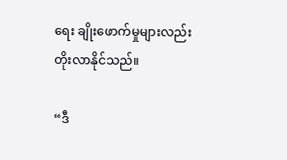ရေး ချိုးဖောက်မှုများလည်း တိုးလာနိုင်သည်။

“ဒီ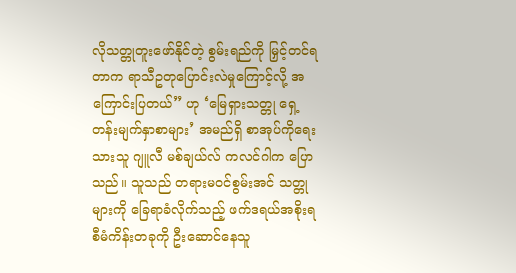လိုသတ္တုတူးဖော်နိုင်တဲ့ စွမ်းရည်ကို မြှင့်တင်ရတာက ရာသီဥတုပြောင်းလဲမှုကြောင့်လို့ အကြောင်းပြတယ်” ဟု ‘မြေရှားသတ္တု ရှေ့တန်းမျက်နှာစာများ’ အမည်ရှိ စာအုပ်ကိုရေးသားသူ ဂျူလီ မစ်ချယ်လ် ကလင်ဂါက ပြောသည်။ သူသည် တရားမဝင်စွမ်းအင် သတ္တုများကို ခြေရာခံလိုက်သည့် ဖက်ဒရယ်အစိုးရ စီမံကိန်းတခုကို ဦးဆောင်နေသူ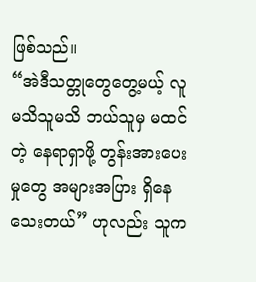ဖြစ်သည်။
“အဲဒီသတ္တုတွေတွေ့မယ့် လူမသိသူမသိ ဘယ်သူမှ မထင်တဲ့ နေရာရှာဖို့ တွန်းအားပေးမှုတွေ အများအပြား ရှိနေသေးတယ်” ဟုလည်း သူက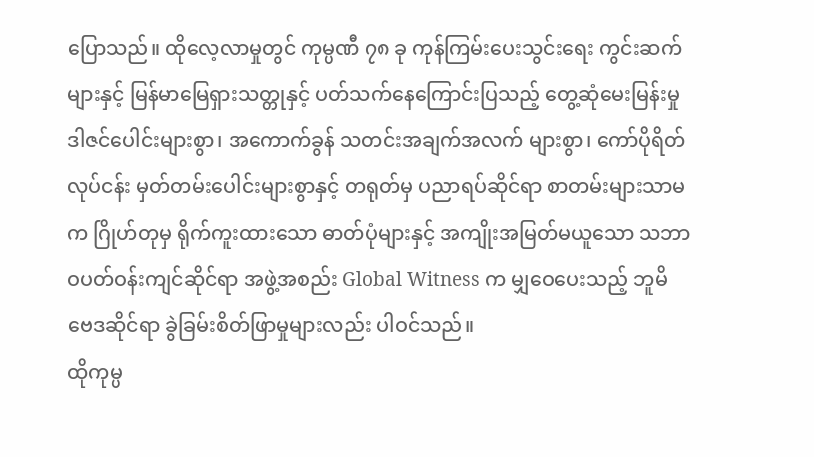ပြောသည်။ ထိုလေ့လာမှုတွင် ကုမ္ပဏီ ၇၈ ခု ကုန်ကြမ်းပေးသွင်းရေး ကွင်းဆက်များနှင့် မြန်မာမြေရှားသတ္တုနှင့် ပတ်သက်နေကြောင်းပြသည့် တွေ့ဆုံမေးမြန်းမှု ဒါဇင်ပေါင်းများစွာ၊ အကောက်ခွန် သတင်းအချက်အလက် များစွာ၊ ကော်ပိုရိတ်လုပ်ငန်း မှတ်တမ်းပေါင်းများစွာနှင့် တရုတ်မှ ပညာရပ်ဆိုင်ရာ စာတမ်းများသာမက ဂြိုဟ်တုမှ ရိုက်ကူးထားသော ဓာတ်ပုံများနှင့် အကျိုးအမြတ်မယူသော သဘာဝပတ်ဝန်းကျင်ဆိုင်ရာ အဖွဲ့အစည်း Global Witness က မျှဝေပေးသည့် ဘူမိဗေဒဆိုင်ရာ ခွဲခြမ်းစိတ်ဖြာမှုများလည်း ပါဝင်သည်။
ထိုကုမ္ပ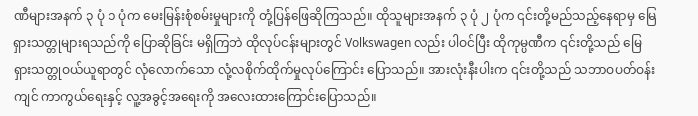ဏီများအနက် ၃ ပုံ ၁ ပုံက မေးမြန်းစုံစမ်းမှုများကို တုံ့ပြန်ဖြေဆိုကြသည်။ ထိုသူများအနက် ၃ ပုံ ၂ ပုံက ၎င်းတို့မည်သည့်နေရာမှ မြေရှားသတ္တုများရသည်ကို ပြောဆိုခြင်း မရှိကြဘဲ ထိုလုပ်ငန်းများတွင် Volkswagen လည်း ပါဝင်ပြီး ထိုကုမ္ပဏီက ၎င်းတို့သည် မြေရှားသတ္တုဝယ်ယူရာတွင် လုံလောက်သော လုံ့လစိုက်ထိုက်မှုလုပ်ကြောင်း ပြောသည်။ အားလုံးနီးပါးက ၎င်းတို့သည် သဘာဝပတ်ဝန်းကျင် ကာကွယ်ရေးနှင့် လူ့အခွင့်အရေးကို အလေးထားကြောင်းပြောသည်။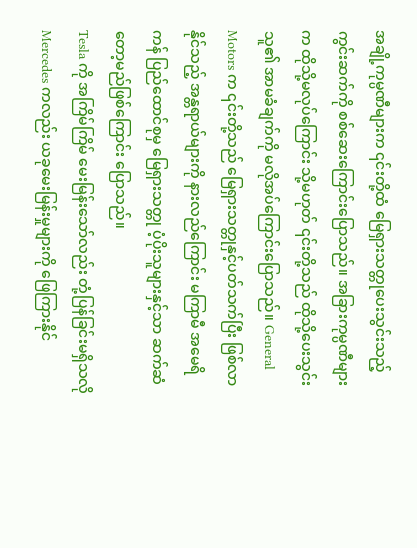အချို့ကုမ္ပဏီများက ၎င်းတို့ထံ မြေရှားသတ္တုပေးသွင်းသည့် ကွင်းဆက်ကို စစ်ဆေးကြောင်းပြောသည်။ အခြားကုမ္ပဏီများက ထိုသို့မလုပ်ကြောင်း သို့မဟုတ် ၎င်းတို့သည် ထိုသို့ပေးသွင်းသူ၏ အာမခံချက်ကို မလိုအပ်ကြောင်းပြောသည်။ General Motors က ၎င်းတို့သည် မြေရှားသတ္တုနှင့်ပတ်သက်ပြီး ဖြစ်လာနိုင်သည့် အန္တရာယ်များကို နားလည်ကြောင်း မကြာမီ အမေရိကန် ပြည်ထောင်စုမှ မြေရှားသတ္တု ပံ့ပိုးသူများနှင့်သာ ဆက်ဆံတော့မည်ဖြစ်ကြောင်း ပြောသည်။
Tesla ကို အကြိမ်ကြိမ် မေးမြန်းသော်လည်း တုံ့ပြန်ခြင်းမရှိသလို Mercedes ကလည်း ယခုမေးမြန်းမှုများကို ဖြေကြားနိုင်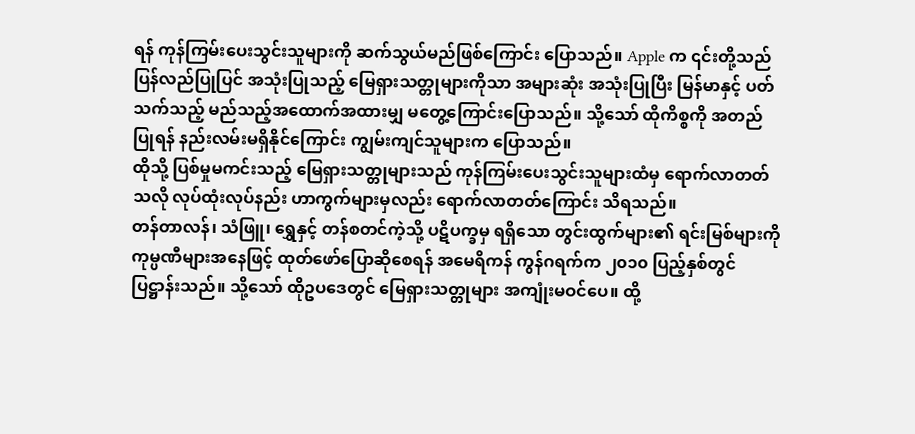ရန် ကုန်ကြမ်းပေးသွင်းသူများကို ဆက်သွယ်မည်ဖြစ်ကြောင်း ပြောသည်။ Apple က ၎င်းတို့သည် ပြန်လည်ပြုပြင် အသုံးပြုသည့် မြေရှားသတ္တုများကိုသာ အများဆုံး အသုံးပြုပြီး မြန်မာနှင့် ပတ်သက်သည့် မည်သည့်အထောက်အထားမျှ မတွေ့ကြောင်းပြောသည်။ သို့သော် ထိုကိစ္စကို အတည်ပြုရန် နည်းလမ်းမရှိနိုင်ကြောင်း ကျွမ်းကျင်သူများက ပြောသည်။
ထိုသို့ ပြစ်မှုမကင်းသည့် မြေရှားသတ္တုများသည် ကုန်ကြမ်းပေးသွင်းသူများထံမှ ရောက်လာတတ်သလို လုပ်ထုံးလုပ်နည်း ဟာကွက်များမှလည်း ရောက်လာတတ်ကြောင်း သိရသည်။
တန်တာလန်၊ သံဖြူ၊ ရွှေနှင့် တန်စတင်ကဲ့သို့ ပဋိပက္ခမှ ရရှိသော တွင်းထွက်များ၏ ရင်းမြစ်များကို ကုမ္ပဏီများအနေဖြင့် ထုတ်ဖော်ပြောဆိုစေရန် အမေရိကန် ကွန်ဂရက်က ၂၀၁၀ ပြည့်နှစ်တွင် ပြဋ္ဌာန်းသည်။ သို့သော် ထိုဥပဒေတွင် မြေရှားသတ္တုများ အကျုံးမဝင်ပေ။ ထို့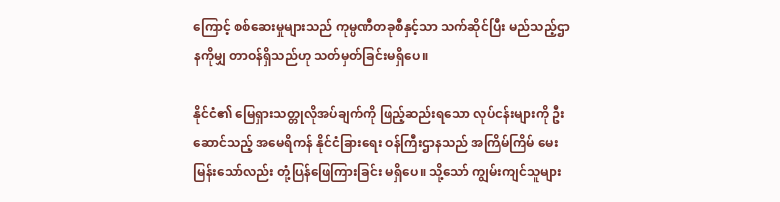ကြောင့် စစ်ဆေးမှုများသည် ကုမ္ပဏီတခုစီနှင့်သာ သက်ဆိုင်ပြီး မည်သည့်ဌာနကိုမျှ တာဝန်ရှိသည်ဟု သတ်မှတ်ခြင်းမရှိပေ။

နိုင်ငံ၏ မြေရှားသတ္တုလိုအပ်ချက်ကို ဖြည့်ဆည်းရသော လုပ်ငန်းများကို ဦးဆောင်သည့် အမေရိကန် နိုင်ငံခြားရေး ဝန်ကြီးဌာနသည် အကြိမ်ကြိမ် မေးမြန်းသော်လည်း တုံ့ပြန်ဖြေကြားခြင်း မရှိပေ။ သို့သော် ကျွမ်းကျင်သူများ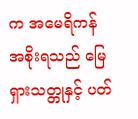က အမေရိကန် အစိုးရသည် မြေရှားသတ္တုနှင့် ပတ်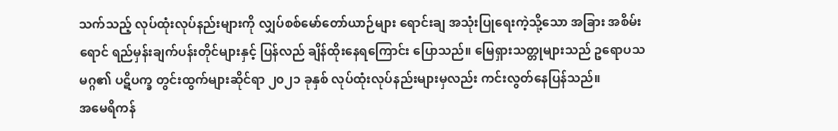သက်သည့် လုပ်ထုံးလုပ်နည်းများကို လျှပ်စစ်မော်တော်ယာဉ်များ ရောင်းချ အသုံးပြုရေးကဲ့သို့သော အခြား အစိမ်းရောင် ရည်မှန်းချက်ပန်းတိုင်များနှင့် ပြန်လည် ချိန်ထိုးနေရကြောင်း ပြောသည်။ မြေရှားသတ္တုများသည် ဥရောပသမဂ္ဂ၏ ပဋိပက္ခ တွင်းထွက်များဆိုင်ရာ ၂၀၂၁ ခုနှစ် လုပ်ထုံးလုပ်နည်းများမှလည်း ကင်းလွတ်နေပြန်သည်။
အမေရိကန်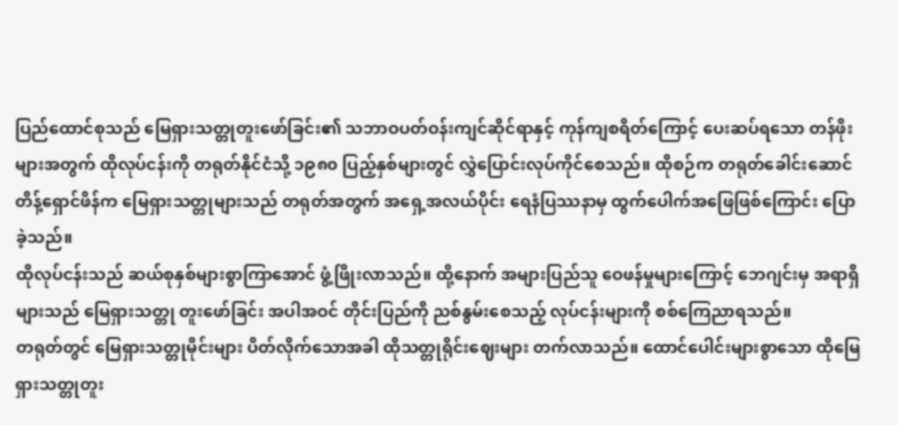ပြည်ထောင်စုသည် မြေရှားသတ္တုတူးဖော်ခြင်း၏ သဘာဝပတ်ဝန်းကျင်ဆိုင်ရာနှင့် ကုန်ကျစရိတ်ကြောင့် ပေးဆပ်ရသော တန်ဖိုးများအတွက် ထိုလုပ်ငန်းကို တရုတ်နိုင်ငံသို့ ၁၉၈၀ ပြည့်နှစ်များတွင် လွှဲပြောင်းလုပ်ကိုင်စေသည်။ ထိုစဉ်က တရုတ်ခေါင်းဆောင် တိန့်ရှောင်ဖိန်က မြေရှားသတ္တုများသည် တရုတ်အတွက် အရှေ့အလယ်ပိုင်း ရေနံပြဿနာမှ ထွက်ပေါက်အဖြေဖြစ်ကြောင်း ပြောခဲ့သည်။
ထိုလုပ်ငန်းသည် ဆယ်စုနှစ်များစွာကြာအောင် ဖွံ့ဖြိုးလာသည်။ ထို့နောက် အများပြည်သူ ဝေဖန်မှုများကြောင့် ဘေဂျင်းမှ အရာရှိများသည် မြေရှားသတ္တု တူးဖော်ခြင်း အပါအဝင် တိုင်းပြည်ကို ညစ်နွမ်းစေသည့် လုပ်ငန်းများကို စစ်ကြေညာရသည်။
တရုတ်တွင် မြေရှားသတ္တုမိုင်းများ ပိတ်လိုက်သောအခါ ထိုသတ္တုရိုင်းဈေးများ တက်လာသည်။ ထောင်ပေါင်းများစွာသော ထိုမြေရှားသတ္တုတူး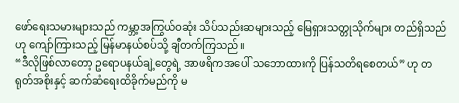ဖော်ရေးသမားများသည် ကမ္ဘာ့အကြွယ်ဝဆုံး သိပ်သည်းဆများသည့် မြေရှားသတ္တုသိုက်များ တည်ရှိသည်ဟု ကျော်ကြားသည့် မြန်မာနယ်စပ်သို့ ချီတက်ကြသည်။
“ဒီလိုဖြစ်လာတော့ ဥရောပနယ်ချဲ့တွေရဲ့ အာဖရိကအပေါ် သဘောထားကို ပြန်သတိရစေတယ်” ဟု တရုတ်အစိုးနှင့် ဆက်ဆံရေးထိခိုက်မည်ကို မ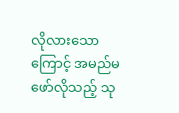လိုလားသောကြောင့် အမည်မဖော်လိုသည့် သု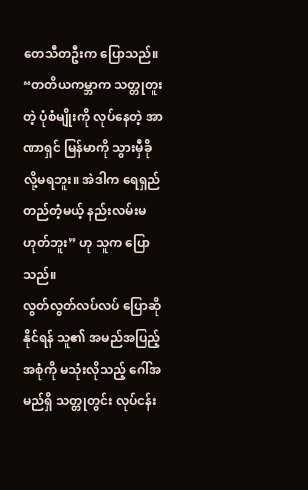တေသီတဦးက ပြောသည်။ “တတိယကမ္ဘာက သတ္တုတူးတဲ့ ပုံစံမျိုးကို လုပ်နေတဲ့ အာဏာရှင် မြန်မာကို သွားမှီခိုလို့မရဘူး။ အဲဒါက ရေရှည်တည်တံ့မယ့် နည်းလမ်းမဟုတ်ဘူး” ဟု သူက ပြောသည်။
လွတ်လွတ်လပ်လပ် ပြောဆိုနိုင်ရန် သူ၏ အမည်အပြည့်အစုံကို မသုံးလိုသည့် ဂေါ်အမည်ရှိ သတ္တုတွင်း လုပ်ငန်း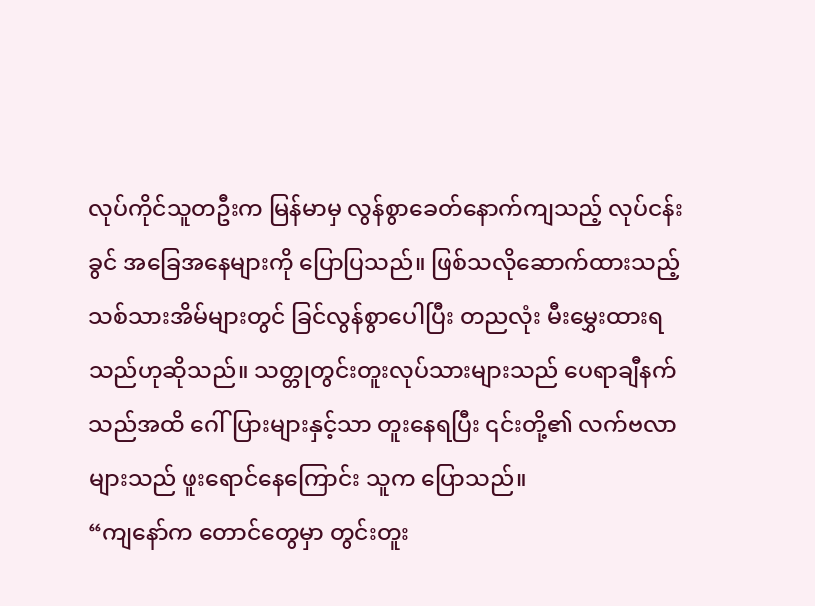လုပ်ကိုင်သူတဦးက မြန်မာမှ လွန်စွာခေတ်နောက်ကျသည့် လုပ်ငန်းခွင် အခြေအနေများကို ပြောပြသည်။ ဖြစ်သလိုဆောက်ထားသည့် သစ်သားအိမ်များတွင် ခြင်လွန်စွာပေါပြီး တညလုံး မီးမွှေးထားရသည်ဟုဆိုသည်။ သတ္တုတွင်းတူးလုပ်သားများသည် ပေရာချီနက်သည်အထိ ဂေါ်ပြားများနှင့်သာ တူးနေရပြီး ၎င်းတို့၏ လက်ဗလာများသည် ဖူးရောင်နေကြောင်း သူက ပြောသည်။
“ကျနော်က တောင်တွေမှာ တွင်းတူး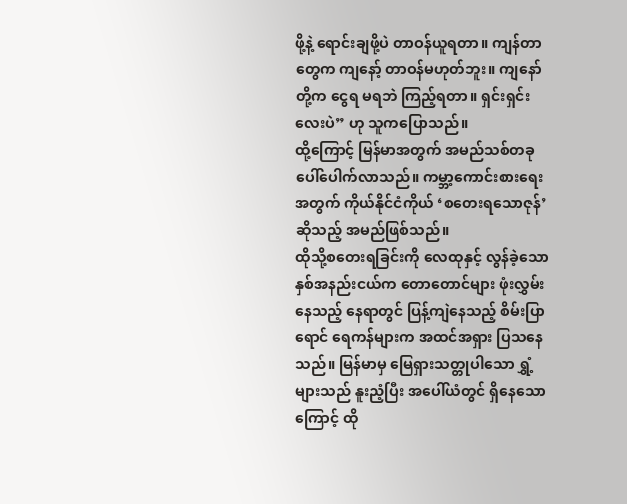ဖို့နဲ့ ရောင်းချဖို့ပဲ တာဝန်ယူရတာ။ ကျန်တာတွေက ကျနော့် တာဝန်မဟုတ်ဘူး။ ကျနော်တို့က ငွေရ မရဘဲ ကြည့်ရတာ။ ရှင်းရှင်းလေးပဲ” ဟု သူကပြောသည်။
ထို့ကြောင့် မြန်မာအတွက် အမည်သစ်တခု ပေါ်ပေါက်လာသည်။ ကမ္ဘာ့ကောင်းစားရေးအတွက် ကိုယ်နိုင်ငံကိုယ် ‘စတေးရသောဇုန်’ ဆိုသည့် အမည်ဖြစ်သည်။
ထိုသို့စတေးရခြင်းကို လေထုနှင့် လွန်ခဲ့သောနှစ်အနည်းငယ်က တောတောင်များ ဖုံးလွှမ်းနေသည့် နေရာတွင် ပြန့်ကျဲနေသည့် စိမ်းပြာရောင် ရေကန်များက အထင်အရှား ပြသနေသည်။ မြန်မာမှ မြေရှားသတ္တုပါသော ရွှံ့များသည် နူးညံ့ပြီး အပေါ်ယံတွင် ရှိနေသောကြောင့် ထို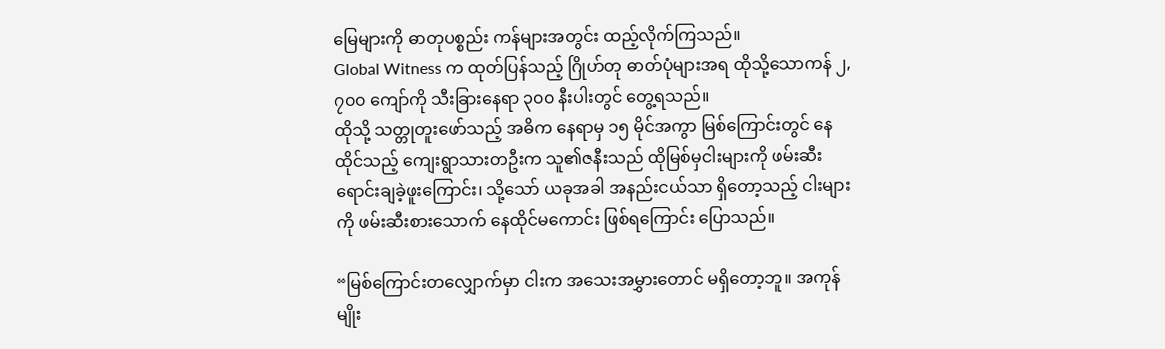မြေများကို ဓာတုပစ္စည်း ကန်များအတွင်း ထည့်လိုက်ကြသည်။
Global Witness က ထုတ်ပြန်သည့် ဂြိုဟ်တု ဓာတ်ပုံများအရ ထိုသို့သောကန် ၂,၇၀၀ ကျော်ကို သီးခြားနေရာ ၃၀၀ နီးပါးတွင် တွေ့ရသည်။
ထိုသို့ သတ္တုတူးဖော်သည့် အဓိက နေရာမှ ၁၅ မိုင်အကွာ မြစ်ကြောင်းတွင် နေထိုင်သည့် ကျေးရွာသားတဦးက သူ၏ဇနီးသည် ထိုမြစ်မှငါးများကို ဖမ်းဆီးရောင်းချခဲ့ဖူးကြောင်း၊ သို့သော် ယခုအခါ အနည်းငယ်သာ ရှိတော့သည့် ငါးများကို ဖမ်းဆီးစားသောက် နေထိုင်မကောင်း ဖြစ်ရကြောင်း ပြောသည်။

“မြစ်ကြောင်းတလျှောက်မှာ ငါးက အသေးအမွှားတောင် မရှိတော့ဘူ။ အကုန် မျိုး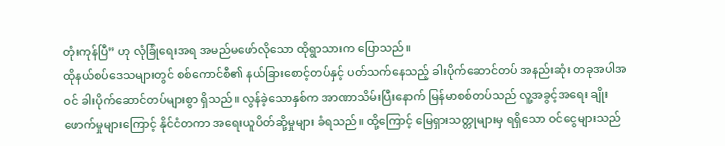တုံးကုန်ပြီ” ဟု လုံခြုံရေးအရ အမည်မဖော်လိုသော ထိုရွာသားက ပြောသည်။
ထိုနယ်စပ်ဒေသများတွင် စစ်ကောင်စီ၏ နယ်ခြားစောင့်တပ်နှင့် ပတ်သက်နေသည့် ခါးပိုက်ဆောင်တပ် အနည်းဆုံး တခုအပါအဝင် ခါးပိုက်ဆောင်တပ်များစွာ ရှိသည်။ လွန်ခဲ့သောနှစ်က အာဏာသိမ်းပြီးနောက် မြန်မာစစ်တပ်သည် လူ့အခွင့်အရေး ချိုးဖောက်မှုများကြောင့် နိုင်ငံတကာ အရေးယူပိတ်ဆို့မှုများ ခံရသည်။ ထို့ကြောင့် မြေရှားသတ္တုများမှ ရရှိသော ဝင်ငွေများသည်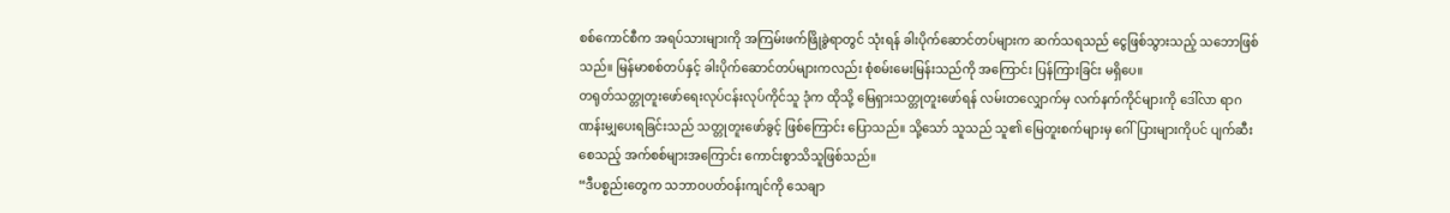စစ်ကောင်စီက အရပ်သားများကို အကြမ်းဖက်ဖြိုခွဲရာတွင် သုံးရန် ခါးပိုက်ဆောင်တပ်များက ဆက်သရသည် ငွေဖြစ်သွားသည့် သဘောဖြစ်သည်။ မြန်မာစစ်တပ်နှင့် ခါးပိုက်ဆောင်တပ်များကလည်း စုံစမ်းမေးမြန်းသည်ကို အကြောင်း ပြန်ကြားခြင်း မရှိပေ။
တရုတ်သတ္တုတူးဖော်ရေးလုပ်ငန်းလုပ်ကိုင်သူ ဒုံက ထိုသို့ မြေရှားသတ္တုတူးဖော်ရန် လမ်းတလျှောက်မှ လက်နက်ကိုင်များကို ဒေါ်လာ ရာဂဏန်းမျှပေးရခြင်းသည် သတ္တုတူးဖော်ခွင့် ဖြစ်ကြောင်း ပြောသည်။ သို့သော် သူသည် သူ၏ မြေတူးစက်များမှ ဂေါ်ပြားများကိုပင် ပျက်ဆီးစေသည့် အက်စစ်များအကြောင်း ကောင်းစွာသိသူဖြစ်သည်။
“ဒီပစ္စည်းတွေက သဘာဝပတ်ဝန်းကျင်ကို သေချာ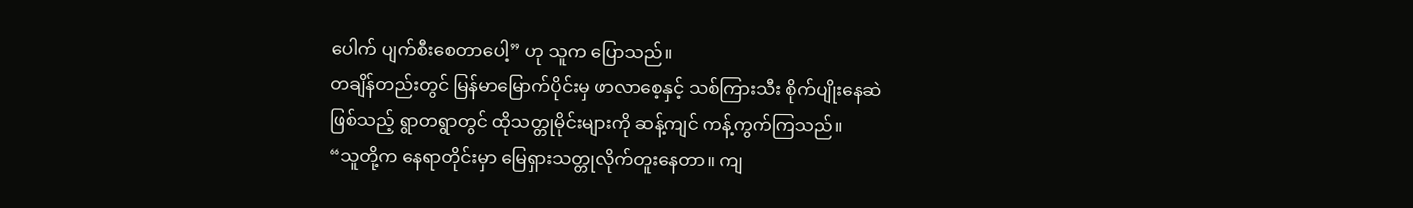ပေါက် ပျက်စီးစေတာပေါ့” ဟု သူက ပြောသည်။
တချိန်တည်းတွင် မြန်မာမြောက်ပိုင်းမှ ဖာလာစေ့နှင့် သစ်ကြားသီး စိုက်ပျိုးနေဆဲဖြစ်သည့် ရွာတရွာတွင် ထိုသတ္တုမိုင်းများကို ဆန့်ကျင် ကန့်ကွက်ကြသည်။
“သူတို့က နေရာတိုင်းမှာ မြေရှားသတ္တုလိုက်တူးနေတာ။ ကျ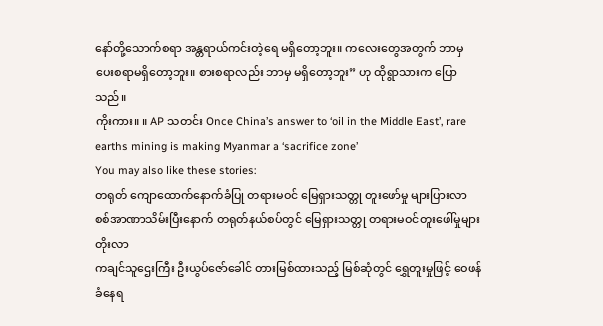နော်တို့သောက်စရာ အန္တရာယ်ကင်းတဲ့ရေ မရှိတော့ဘူး။ ကလေးတွေအတွက် ဘာမှ ပေးစရာမရှိတော့ဘူး။ စားစရာလည်း ဘာမှ မရှိတော့ဘူး” ဟု ထိုရွာသားက ပြောသည်။
ကိုးကား။ ။ AP သတင်း Once China’s answer to ‘oil in the Middle East’, rare earths mining is making Myanmar a ‘sacrifice zone’
You may also like these stories:
တရုတ် ကျောထောက်နောက်ခံပြု တရားမဝင် မြေရှားသတ္တု တူးဖော်မှု များပြားလာ
စစ်အာဏာသိမ်းပြီးနောက် တရုတ်နယ်စပ်တွင် မြေရှားသတ္တု တရားမဝင်တူးဖေါ်မှုများ တိုးလာ
ကချင်သူဌေးကြီး ဦးယွပ်ဇော်ခေါင် တားမြစ်ထားသည့် မြစ်ဆုံတွင် ရွှေတူးမှုဖြင့် ဝေဖန်ခံနေရ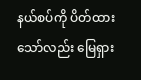နယ်စပ်ကို ပိတ်ထားသော်လည်း မြေရှား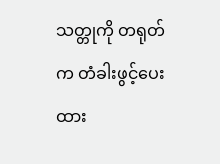သတ္တုကို တရုတ်က တံခါးဖွင့်ပေးထား